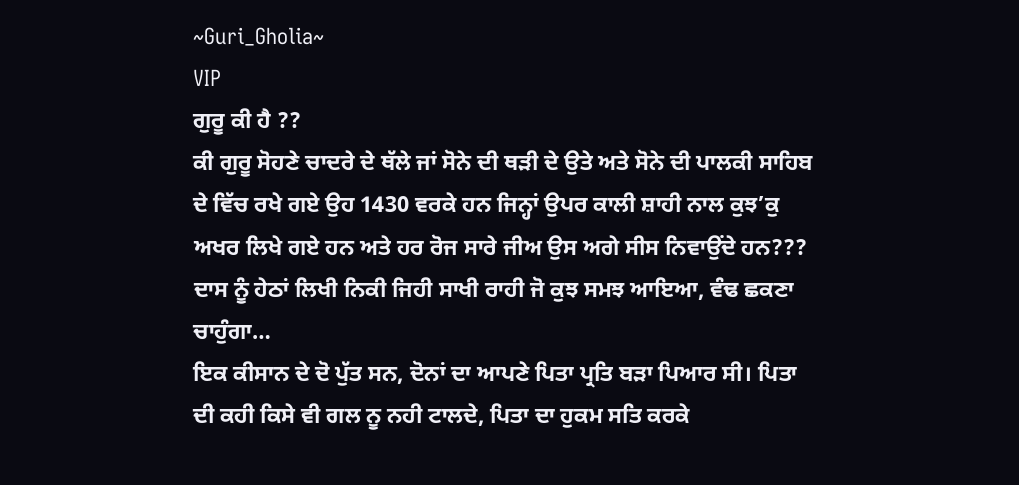~Guri_Gholia~
VIP
ਗੁਰੂ ਕੀ ਹੈ ??
ਕੀ ਗੁਰੂ ਸੋਹਣੇ ਚਾਦਰੇ ਦੇ ਥੱਲੇ ਜਾਂ ਸੋਨੇ ਦੀ ਥੜੀ ਦੇ ਉਤੇ ਅਤੇ ਸੋਨੇ ਦੀ ਪਾਲਕੀ ਸਾਹਿਬ ਦੇ ਵਿੱਚ ਰਖੇ ਗਏ ਉਹ 1430 ਵਰਕੇ ਹਨ ਜਿਨ੍ਹਾਂ ਉਪਰ ਕਾਲੀ ਸ਼ਾਹੀ ਨਾਲ ਕੁਝ’ਕੁ ਅਖਰ ਲਿਖੇ ਗਏ ਹਨ ਅਤੇ ਹਰ ਰੋਜ ਸਾਰੇ ਜੀਅ ਉਸ ਅਗੇ ਸੀਸ ਨਿਵਾਉਂਦੇ ਹਨ???
ਦਾਸ ਨੂੰ ਹੇਠਾਂ ਲਿਖੀ ਨਿਕੀ ਜਿਹੀ ਸਾਖੀ ਰਾਹੀ ਜੋ ਕੁਝ ਸਮਝ ਆਇਆ, ਵੰਢ ਛਕਣਾ ਚਾਹੁੰਗਾ…
ਇਕ ਕੀਸਾਨ ਦੇ ਦੋ ਪੁੱਤ ਸਨ, ਦੋਨਾਂ ਦਾ ਆਪਣੇ ਪਿਤਾ ਪ੍ਰਤਿ ਬੜਾ ਪਿਆਰ ਸੀ। ਪਿਤਾ ਦੀ ਕਹੀ ਕਿਸੇ ਵੀ ਗਲ ਨੂ ਨਹੀ ਟਾਲਦੇ, ਪਿਤਾ ਦਾ ਹੁਕਮ ਸਤਿ ਕਰਕੇ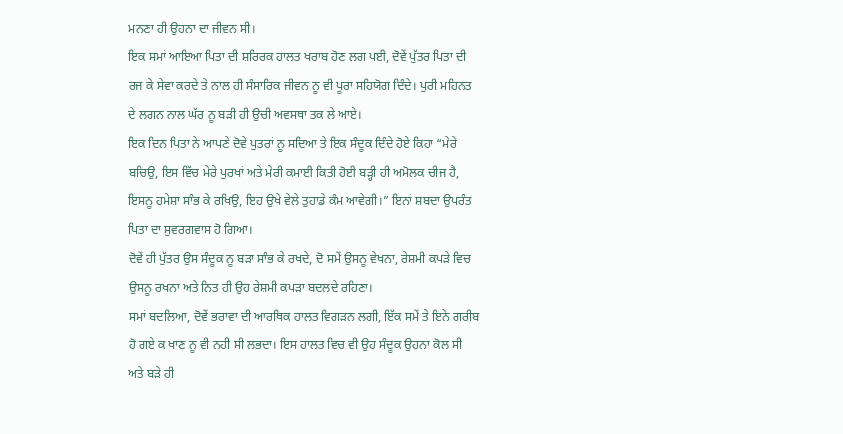ਮਨਣਾ ਹੀ ਉਹਨਾ ਦਾ ਜੀਵਨ ਸੀ।
ਇਕ ਸਮਾਂ ਆਇਆ ਪਿਤਾ ਦੀ ਸ਼ਰਿਰਕ ਹਾਲਤ ਖਰਾਬ ਹੋਣ ਲਗ ਪਈ, ਦੋਵੇਂ ਪੁੱਤਰ ਪਿਤਾ ਦੀ ਰਜ ਕੇ ਸੇਵਾ ਕਰਦੇ ਤੇ ਨਾਲ ਹੀ ਸੰਸਾਰਿਕ ਜੀਵਨ ਨੂ ਵੀ ਪੂਰਾ ਸਹਿਯੋਗ ਦਿੰਦੇ। ਪੁਰੀ ਮਹਿਨਤ ਦੇ ਲਗਨ ਨਾਲ ਘੱਰ ਨੂ ਬੜੀ ਹੀ ਉਚੀ ਅਵਸਥਾ ਤਕ ਲੇ ਆਏ।
ਇਕ ਦਿਨ ਪਿਤਾ ਨੇ ਆਪਣੇ ਦੋਵੇ ਪੁਤਰਾਂ ਨੂ ਸਦਿਆ ਤੇ ਇਕ ਸੰਦੂਕ ਦਿੰਦੇ ਹੋਏ ਕਿਹਾ “ਮੇਰੇ ਬਚਿਉ, ਇਸ ਵਿੱਚ ਮੇਰੇ ਪੁਰਖਾਂ ਅਤੇ ਮੇਰੀ ਕਮਾਈ ਕਿਤੀ ਹੋਈ ਬੜ੍ਹੀ ਹੀ ਅਮੋਲਕ ਚੀਜ ਹੈ, ਇਸਨੂ ਹਮੇਸ਼ਾ ਸਾੰਭ ਕੇ ਰਖਿਉ, ਇਹ ਉਖੇ ਵੇਲੇ ਤੁਹਾਡੇ ਕੰਮ ਆਵੇਗੀ।” ਇਨਾਂ ਸ਼ਬਦਾ ਉਪਰੰਤ ਪਿਤਾ ਦਾ ਸੁਵਰਗਵਾਸ ਹੋ ਗਿਆ।
ਦੋਵੇਂ ਹੀ ਪੁੱਤਰ ਉਸ ਸੰਦੂਕ ਨੂ ਬੜਾ ਸਾੰਭ ਕੇ ਰਖਦੇ, ਦੋ ਸਮੇਂ ਉਸਨੂ ਵੇਖਨਾ, ਰੇਸ਼ਮੀ ਕਪੜੇ ਵਿਚ ਉਸਨੂ ਰਖਨਾ ਅਤੇ ਨਿਤ ਹੀ ਉਹ ਰੇਸ਼ਮੀ ਕਪੜਾ ਬਦਲਦੇ ਰਹਿਣਾ।
ਸਮਾਂ ਬਦਲਿਆ, ਦੋਵੇਂ ਭਰਾਵਾ ਦੀ ਆਰਥਿਕ ਹਾਲਤ ਵਿਗੜਨ ਲਗੀ, ਇੱਕ ਸਮੇਂ ਤੇ ਇਨੇ ਗਰੀਬ ਹੋ ਗਏ ਕ ਖਾਣ ਨੂ ਵੀ ਨਹੀ ਸੀ ਲਭਦਾ। ਇਸ ਹਾਲਤ ਵਿਚ ਵੀ ਉਹ ਸੰਦੂਕ ਉਹਨਾ ਕੋਲ ਸੀ ਅਤੇ ਬੜੇ ਹੀ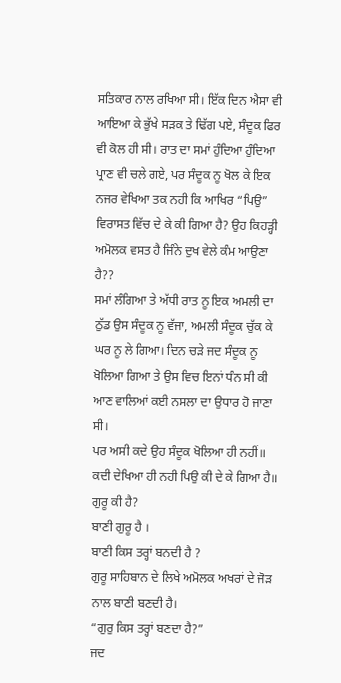ਸਤਿਕਾਰ ਨਾਲ ਰਖਿਆ ਸੀ। ਇੱਕ ਦਿਨ ਐਸਾ ਵੀ ਆਇਆ ਕੇ ਭੁੱਖੇ ਸੜਕ ਤੇ ਢਿੱਗ ਪਏ, ਸੰਦੂਕ ਫਿਰ ਵੀ ਕੋਲ ਹੀ ਸੀ। ਰਾਤ ਦਾ ਸਮਾਂ ਹੁੰਦਿਆ ਹੁੰਦਿਆ ਪ੍ਰਾਣ ਵੀ ਚਲੇ ਗਏ, ਪਰ ਸੰਦੂਕ ਨੂ ਖੋਲ ਕੇ ਇਕ ਨਜਰ ਵੇਖਿਆ ਤਕ ਨਹੀ ਕਿ ਆਖਿਰ “ਪਿਉ” ਵਿਰਾਸਤ ਵਿੱਚ ਦੇ ਕੇ ਕੀ ਗਿਆ ਹੈ? ਉਹ ਕਿਹੜ੍ਹੀ ਅਮੋਲਕ ਵਸਤ ਹੈ ਜਿੰਨੇ ਦੁਖ ਵੇਲੇ ਕੰਮ ਆਉਣਾ ਹੈ??
ਸਮਾਂ ਲੰਗਿਆ ਤੇ ਅੱਧੀ ਰਾਤ ਨੂ ਇਕ ਅਮਲੀ ਦਾ ਠੁੱਡ ਉਸ ਸੰਦੂਕ ਨੂ ਵੱਜਾ, ਅਮਲੀ ਸੰਦੂਕ ਚੁੱਕ ਕੇ ਘਰ ਨੂ ਲੇ ਗਿਆ। ਦਿਨ ਚੜੇ ਜਦ ਸੰਦੂਕ ਨੂ ਖੋਲਿਆ ਗਿਆ ਤੇ ਉਸ ਵਿਚ ਇਨਾਂ ਧੰਨ ਸੀ ਕੀ ਆਣ ਵਾਲਿਆਂ ਕਈ ਨਸਲਾ ਦਾ ਉਧਾਰ ਹੋ ਜਾਣਾ ਸੀ।
ਪਰ ਅਸੀ ਕਦੇ ਉਹ ਸੰਦੂਕ ਖੋਲਿਆ ਹੀ ਨਹੀਂ॥
ਕਦੀ ਦੇਖਿਆ ਹੀ ਨਹੀ ਪਿਉ ਕੀ ਦੇ ਕੇ ਗਿਆ ਹੈ॥
ਗੁਰੂ ਕੀ ਹੈ?
ਬਾਣੀ ਗੁਰੂ ਹੈ ।
ਬਾਣੀ ਕਿਸ ਤਰ੍ਹਾਂ ਬਨਦੀ ਹੈ ?
ਗੁਰੂ ਸਾਹਿਬਾਨ ਦੇ ਲਿਖੇ ਅਮੋਲਕ ਅਖਰਾਂ ਦੇ ਜੋੜ ਨਾਲ ਬਾਣੀ ਬਣਦੀ ਹੈ।
“ਗੁਰੁ ਕਿਸ ਤਰ੍ਹਾਂ ਬਣਦਾ ਹੈ?”
ਜਦ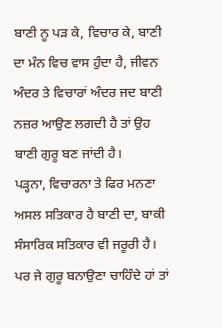ਬਾਣੀ ਨੂ ਪੜ ਕੇ, ਵਿਚਾਰ ਕੇ, ਬਾਣੀ ਦਾ ਮੰਨ ਵਿਚ ਵਾਸ ਹੁੰਦਾ ਹੈ, ਜੀਵਨ ਅੰਦਰ ਤੇ ਵਿਚਾਰਾਂ ਅੰਦਰ ਜਦ ਬਾਣੀ ਨਜ਼ਰ ਆਉਣ ਲਗਦੀ ਹੈ ਤਾਂ ਉਹ ਬਾਣੀ ਗੁਰੂ ਬਣ ਜਾਂਦੀ ਹੈ।
ਪੜ੍ਹਨਾ, ਵਿਚਾਰਨਾ ਤੇ ਫਿਰ ਮਨਣਾ ਅਸਲ ਸਤਿਕਾਰ ਹੈ ਬਾਣੀ ਦਾ, ਬਾਕੀ ਸੰਸਾਰਿਕ ਸਤਿਕਾਰ ਵੀ ਜਰੂਰੀ ਹੈ। ਪਰ ਜੇ ਗੁਰੂ ਬਨਾਉਣਾ ਚਾਹਿੰਦੇ ਹਾਂ ਤਾਂ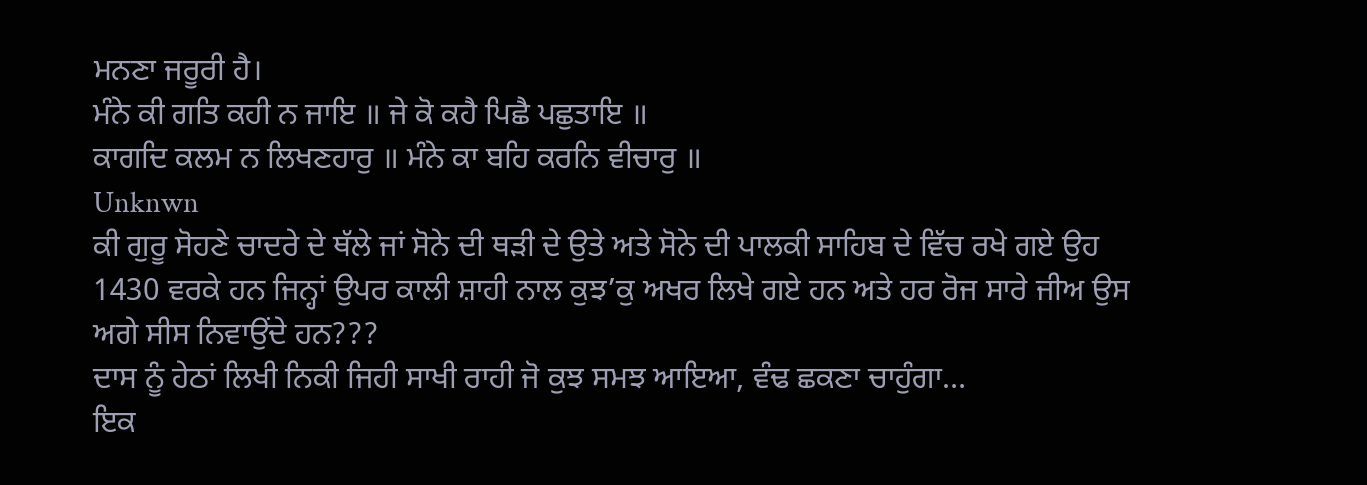ਮਨਣਾ ਜਰੂਰੀ ਹੈ।
ਮੰਨੇ ਕੀ ਗਤਿ ਕਹੀ ਨ ਜਾਇ ॥ ਜੇ ਕੋ ਕਹੈ ਪਿਛੈ ਪਛੁਤਾਇ ॥
ਕਾਗਦਿ ਕਲਮ ਨ ਲਿਖਣਹਾਰੁ ॥ ਮੰਨੇ ਕਾ ਬਹਿ ਕਰਨਿ ਵੀਚਾਰੁ ॥
Unknwn
ਕੀ ਗੁਰੂ ਸੋਹਣੇ ਚਾਦਰੇ ਦੇ ਥੱਲੇ ਜਾਂ ਸੋਨੇ ਦੀ ਥੜੀ ਦੇ ਉਤੇ ਅਤੇ ਸੋਨੇ ਦੀ ਪਾਲਕੀ ਸਾਹਿਬ ਦੇ ਵਿੱਚ ਰਖੇ ਗਏ ਉਹ 1430 ਵਰਕੇ ਹਨ ਜਿਨ੍ਹਾਂ ਉਪਰ ਕਾਲੀ ਸ਼ਾਹੀ ਨਾਲ ਕੁਝ’ਕੁ ਅਖਰ ਲਿਖੇ ਗਏ ਹਨ ਅਤੇ ਹਰ ਰੋਜ ਸਾਰੇ ਜੀਅ ਉਸ ਅਗੇ ਸੀਸ ਨਿਵਾਉਂਦੇ ਹਨ???
ਦਾਸ ਨੂੰ ਹੇਠਾਂ ਲਿਖੀ ਨਿਕੀ ਜਿਹੀ ਸਾਖੀ ਰਾਹੀ ਜੋ ਕੁਝ ਸਮਝ ਆਇਆ, ਵੰਢ ਛਕਣਾ ਚਾਹੁੰਗਾ…
ਇਕ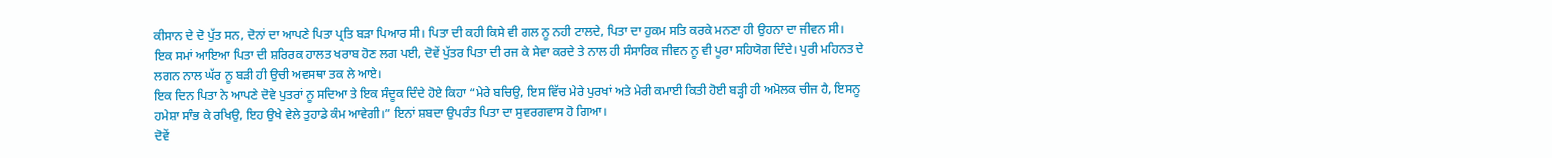ਕੀਸਾਨ ਦੇ ਦੋ ਪੁੱਤ ਸਨ, ਦੋਨਾਂ ਦਾ ਆਪਣੇ ਪਿਤਾ ਪ੍ਰਤਿ ਬੜਾ ਪਿਆਰ ਸੀ। ਪਿਤਾ ਦੀ ਕਹੀ ਕਿਸੇ ਵੀ ਗਲ ਨੂ ਨਹੀ ਟਾਲਦੇ, ਪਿਤਾ ਦਾ ਹੁਕਮ ਸਤਿ ਕਰਕੇ ਮਨਣਾ ਹੀ ਉਹਨਾ ਦਾ ਜੀਵਨ ਸੀ।
ਇਕ ਸਮਾਂ ਆਇਆ ਪਿਤਾ ਦੀ ਸ਼ਰਿਰਕ ਹਾਲਤ ਖਰਾਬ ਹੋਣ ਲਗ ਪਈ, ਦੋਵੇਂ ਪੁੱਤਰ ਪਿਤਾ ਦੀ ਰਜ ਕੇ ਸੇਵਾ ਕਰਦੇ ਤੇ ਨਾਲ ਹੀ ਸੰਸਾਰਿਕ ਜੀਵਨ ਨੂ ਵੀ ਪੂਰਾ ਸਹਿਯੋਗ ਦਿੰਦੇ। ਪੁਰੀ ਮਹਿਨਤ ਦੇ ਲਗਨ ਨਾਲ ਘੱਰ ਨੂ ਬੜੀ ਹੀ ਉਚੀ ਅਵਸਥਾ ਤਕ ਲੇ ਆਏ।
ਇਕ ਦਿਨ ਪਿਤਾ ਨੇ ਆਪਣੇ ਦੋਵੇ ਪੁਤਰਾਂ ਨੂ ਸਦਿਆ ਤੇ ਇਕ ਸੰਦੂਕ ਦਿੰਦੇ ਹੋਏ ਕਿਹਾ “ਮੇਰੇ ਬਚਿਉ, ਇਸ ਵਿੱਚ ਮੇਰੇ ਪੁਰਖਾਂ ਅਤੇ ਮੇਰੀ ਕਮਾਈ ਕਿਤੀ ਹੋਈ ਬੜ੍ਹੀ ਹੀ ਅਮੋਲਕ ਚੀਜ ਹੈ, ਇਸਨੂ ਹਮੇਸ਼ਾ ਸਾੰਭ ਕੇ ਰਖਿਉ, ਇਹ ਉਖੇ ਵੇਲੇ ਤੁਹਾਡੇ ਕੰਮ ਆਵੇਗੀ।” ਇਨਾਂ ਸ਼ਬਦਾ ਉਪਰੰਤ ਪਿਤਾ ਦਾ ਸੁਵਰਗਵਾਸ ਹੋ ਗਿਆ।
ਦੋਵੇਂ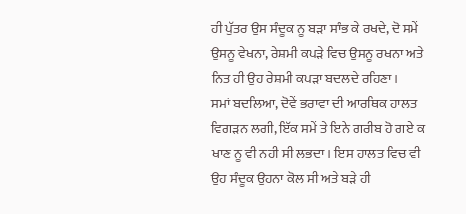ਹੀ ਪੁੱਤਰ ਉਸ ਸੰਦੂਕ ਨੂ ਬੜਾ ਸਾੰਭ ਕੇ ਰਖਦੇ, ਦੋ ਸਮੇਂ ਉਸਨੂ ਵੇਖਨਾ, ਰੇਸ਼ਮੀ ਕਪੜੇ ਵਿਚ ਉਸਨੂ ਰਖਨਾ ਅਤੇ ਨਿਤ ਹੀ ਉਹ ਰੇਸ਼ਮੀ ਕਪੜਾ ਬਦਲਦੇ ਰਹਿਣਾ।
ਸਮਾਂ ਬਦਲਿਆ, ਦੋਵੇਂ ਭਰਾਵਾ ਦੀ ਆਰਥਿਕ ਹਾਲਤ ਵਿਗੜਨ ਲਗੀ, ਇੱਕ ਸਮੇਂ ਤੇ ਇਨੇ ਗਰੀਬ ਹੋ ਗਏ ਕ ਖਾਣ ਨੂ ਵੀ ਨਹੀ ਸੀ ਲਭਦਾ। ਇਸ ਹਾਲਤ ਵਿਚ ਵੀ ਉਹ ਸੰਦੂਕ ਉਹਨਾ ਕੋਲ ਸੀ ਅਤੇ ਬੜੇ ਹੀ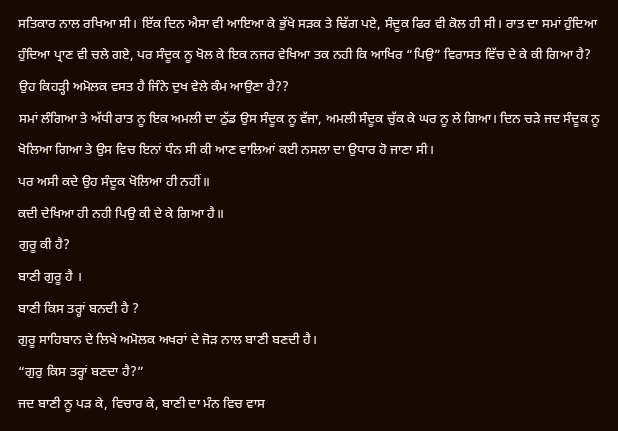ਸਤਿਕਾਰ ਨਾਲ ਰਖਿਆ ਸੀ। ਇੱਕ ਦਿਨ ਐਸਾ ਵੀ ਆਇਆ ਕੇ ਭੁੱਖੇ ਸੜਕ ਤੇ ਢਿੱਗ ਪਏ, ਸੰਦੂਕ ਫਿਰ ਵੀ ਕੋਲ ਹੀ ਸੀ। ਰਾਤ ਦਾ ਸਮਾਂ ਹੁੰਦਿਆ ਹੁੰਦਿਆ ਪ੍ਰਾਣ ਵੀ ਚਲੇ ਗਏ, ਪਰ ਸੰਦੂਕ ਨੂ ਖੋਲ ਕੇ ਇਕ ਨਜਰ ਵੇਖਿਆ ਤਕ ਨਹੀ ਕਿ ਆਖਿਰ “ਪਿਉ” ਵਿਰਾਸਤ ਵਿੱਚ ਦੇ ਕੇ ਕੀ ਗਿਆ ਹੈ? ਉਹ ਕਿਹੜ੍ਹੀ ਅਮੋਲਕ ਵਸਤ ਹੈ ਜਿੰਨੇ ਦੁਖ ਵੇਲੇ ਕੰਮ ਆਉਣਾ ਹੈ??
ਸਮਾਂ ਲੰਗਿਆ ਤੇ ਅੱਧੀ ਰਾਤ ਨੂ ਇਕ ਅਮਲੀ ਦਾ ਠੁੱਡ ਉਸ ਸੰਦੂਕ ਨੂ ਵੱਜਾ, ਅਮਲੀ ਸੰਦੂਕ ਚੁੱਕ ਕੇ ਘਰ ਨੂ ਲੇ ਗਿਆ। ਦਿਨ ਚੜੇ ਜਦ ਸੰਦੂਕ ਨੂ ਖੋਲਿਆ ਗਿਆ ਤੇ ਉਸ ਵਿਚ ਇਨਾਂ ਧੰਨ ਸੀ ਕੀ ਆਣ ਵਾਲਿਆਂ ਕਈ ਨਸਲਾ ਦਾ ਉਧਾਰ ਹੋ ਜਾਣਾ ਸੀ।
ਪਰ ਅਸੀ ਕਦੇ ਉਹ ਸੰਦੂਕ ਖੋਲਿਆ ਹੀ ਨਹੀਂ॥
ਕਦੀ ਦੇਖਿਆ ਹੀ ਨਹੀ ਪਿਉ ਕੀ ਦੇ ਕੇ ਗਿਆ ਹੈ॥
ਗੁਰੂ ਕੀ ਹੈ?
ਬਾਣੀ ਗੁਰੂ ਹੈ ।
ਬਾਣੀ ਕਿਸ ਤਰ੍ਹਾਂ ਬਨਦੀ ਹੈ ?
ਗੁਰੂ ਸਾਹਿਬਾਨ ਦੇ ਲਿਖੇ ਅਮੋਲਕ ਅਖਰਾਂ ਦੇ ਜੋੜ ਨਾਲ ਬਾਣੀ ਬਣਦੀ ਹੈ।
“ਗੁਰੁ ਕਿਸ ਤਰ੍ਹਾਂ ਬਣਦਾ ਹੈ?”
ਜਦ ਬਾਣੀ ਨੂ ਪੜ ਕੇ, ਵਿਚਾਰ ਕੇ, ਬਾਣੀ ਦਾ ਮੰਨ ਵਿਚ ਵਾਸ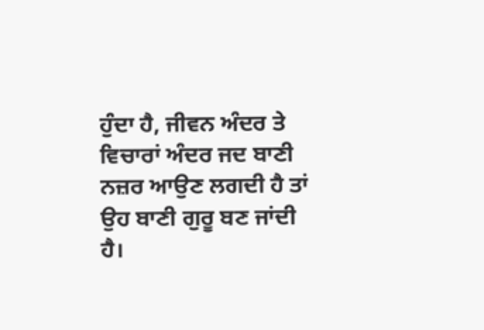ਹੁੰਦਾ ਹੈ, ਜੀਵਨ ਅੰਦਰ ਤੇ ਵਿਚਾਰਾਂ ਅੰਦਰ ਜਦ ਬਾਣੀ ਨਜ਼ਰ ਆਉਣ ਲਗਦੀ ਹੈ ਤਾਂ ਉਹ ਬਾਣੀ ਗੁਰੂ ਬਣ ਜਾਂਦੀ ਹੈ।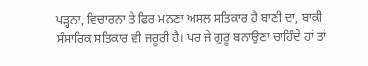ਪੜ੍ਹਨਾ, ਵਿਚਾਰਨਾ ਤੇ ਫਿਰ ਮਨਣਾ ਅਸਲ ਸਤਿਕਾਰ ਹੈ ਬਾਣੀ ਦਾ, ਬਾਕੀ ਸੰਸਾਰਿਕ ਸਤਿਕਾਰ ਵੀ ਜਰੂਰੀ ਹੈ। ਪਰ ਜੇ ਗੁਰੂ ਬਨਾਉਣਾ ਚਾਹਿੰਦੇ ਹਾਂ ਤਾਂ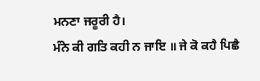ਮਨਣਾ ਜਰੂਰੀ ਹੈ।
ਮੰਨੇ ਕੀ ਗਤਿ ਕਹੀ ਨ ਜਾਇ ॥ ਜੇ ਕੋ ਕਹੈ ਪਿਛੈ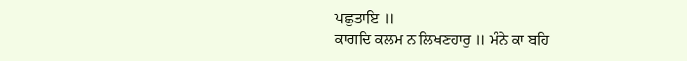ਪਛੁਤਾਇ ॥
ਕਾਗਦਿ ਕਲਮ ਨ ਲਿਖਣਹਾਰੁ ॥ ਮੰਨੇ ਕਾ ਬਹਿ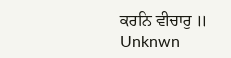ਕਰਨਿ ਵੀਚਾਰੁ ॥
Unknwn